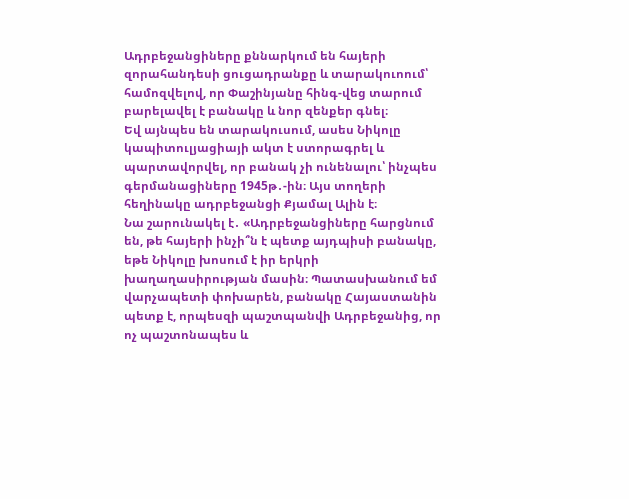Ադրբեջանցիները քննարկում են հայերի զորահանդեսի ցուցադրանքը և տարակուոում՝ համոզվելով, որ Փաշինյանը հինգ-վեց տարում բարելավել է բանակը և նոր զենքեր գնել։
Եվ այնպես են տարակուսում, ասես Նիկոլը կապիտուլյացիայի ակտ է ստորագրել և պարտավորվել, որ բանակ չի ունենալու՝ ինչպես գերմանացիները 1945թ․-ին։ Այս տողերի հեղինակը ադրբեջանցի Քյամալ Ալին է։
Նա շարունակել է․ «Ադրբեջանցիները հարցնում են, թե հայերի ինչի՞ն է պետք այդպիսի բանակը, եթե Նիկոլը խոսում է իր երկրի խաղաղասիրության մասին։ Պատասխանում եմ վարչապետի փոխարեն, բանակը Հայաստանին պետք է, որպեսզի պաշտպանվի Ադրբեջանից, որ ոչ պաշտոնապես և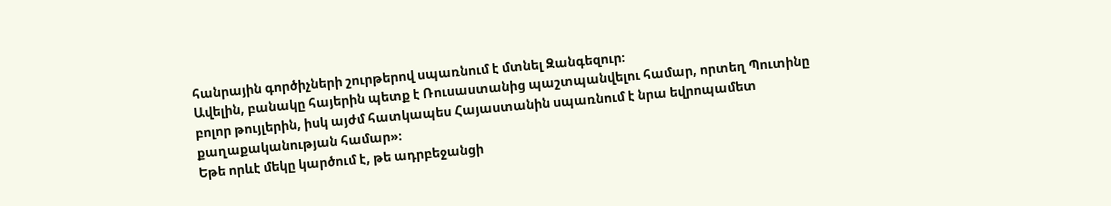հանրային գործիչների շուրթերով սպառնում է մտնել Զանգեզուր։
Ավելին, բանակը հայերին պետք է Ռուսաստանից պաշտպանվելու համար, որտեղ Պուտինը բոլոր թույլերին, իսկ այժմ հատկապես Հայաստանին սպառնում է նրա եվրոպամետ քաղաքականության համար»։
Եթե որևէ մեկը կարծում է, թե ադրբեջանցի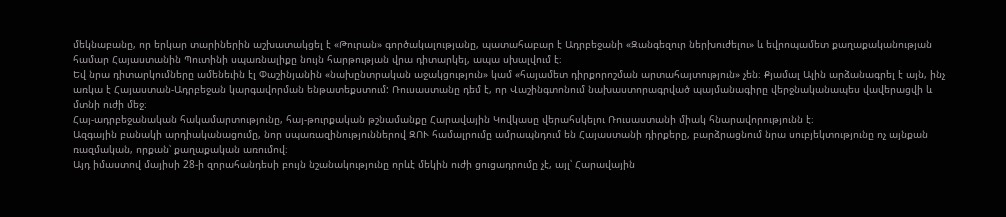մեկնաբանը, որ երկար տարիներին աշխատակցել է «Թուրան» գործակալությանը, պատահաբար է Ադրբեջանի «Զանգեզուր ներխուժելու» և եվրոպամետ քաղաքականության համար Հայաստանին Պուտինի սպառնալիքը նույն հարթության վրա դիտարկել, ապա սխալվում է։
Եվ նրա դիտարկումները ամենեւին էլ Փաշինյանին «նախընտրական աջակցություն» կամ «հայամետ դիրքորոշման արտահայտություն» չեն։ Քյամալ Ալին արձանագրել է այն, ինչ առկա է Հայաստան-Ադրբեջան կարգավորման ենթատեքստում: Ռուսաստանը դեմ է, որ Վաշինգտոնում նախաստորագրված պայմանագիրը վերջնականապես վավերացվի և մտնի ուժի մեջ։
Հայ-ադրբեջանական հակամարտությունը, հայ-թուրքական թշնամանքը Հարավային Կովկասը վերահսկելու Ռուսաստանի միակ հնարավորությունն է։
Ազգային բանակի արդիականացումը, նոր սպառազինություններով ԶՈՒ համալրումը ամրապնդում են Հայաստանի դիրքերը, բարձրացնում նրա սուբյեկտությունը ոչ այնքան ռազմական, որքան՝ քաղաքական առումով։
Այդ իմաստով մայիսի 28-ի զորահանդեսի բույն նշանակությունը որևէ մեկին ուժի ցուցադրումը չէ, այլ՝ Հարավային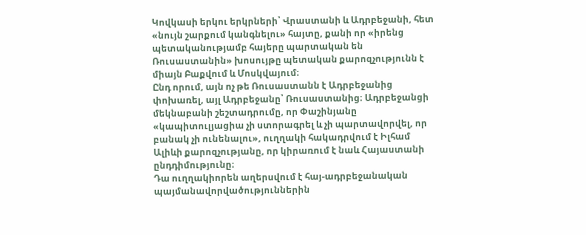Կովկասի երկու երկրների՝ Վրաստանի և Ադրբեջանի, հետ «նույն շարքում կանգնելու» հայտը, քանի որ «իրենց պետականությամբ հայերը պարտական են Ռուսաստանին» խոսույթը պետական քարոզչությունն է միայն Բաքվում և Մոսկվայում։
Ընդ որում, այն ոչ թե Ռուսաստանն է Ադրբեջանից փոխառել, այլ Ադրբեջանը՝ Ռուսաստանից։ Ադրբեջանցի մեկնաբանի շեշտադրումը, որ Փաշինյանը «կապիտուլյացիա չի ստորագրել և չի պարտավորվել, որ բանակ չի ունենալու», ուղղակի հակադրվում է Իլհամ Ալիևի քարոզչությանը, որ կիրառում է նաև Հայաստանի ընդդիմությունը։
Դա ուղղակիորեն աղերսվում է հայ-ադրբեջանական պայմանավորվածություններին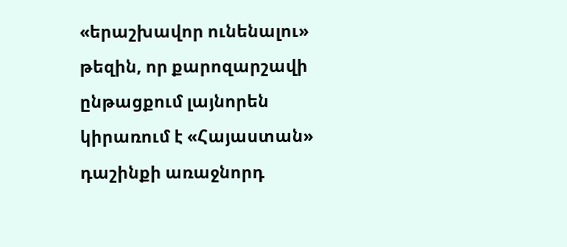«երաշխավոր ունենալու» թեզին, որ քարոզարշավի ընթացքում լայնորեն կիրառում է «Հայաստան» դաշինքի առաջնորդ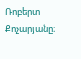Ռոբերտ Քոչարյանը։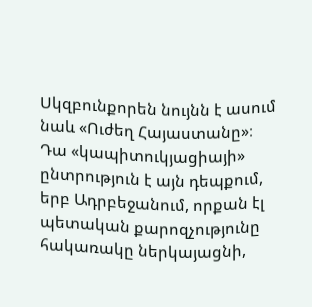Սկզբունքորեն նույնն է ասում նաև «Ուժեղ Հայաստանը»։
Դա «կապիտուկյացիայի» ընտրություն է այն դեպքում, երբ Ադրբեջանում, որքան էլ պետական քարոզչությունը հակառակը ներկայացնի,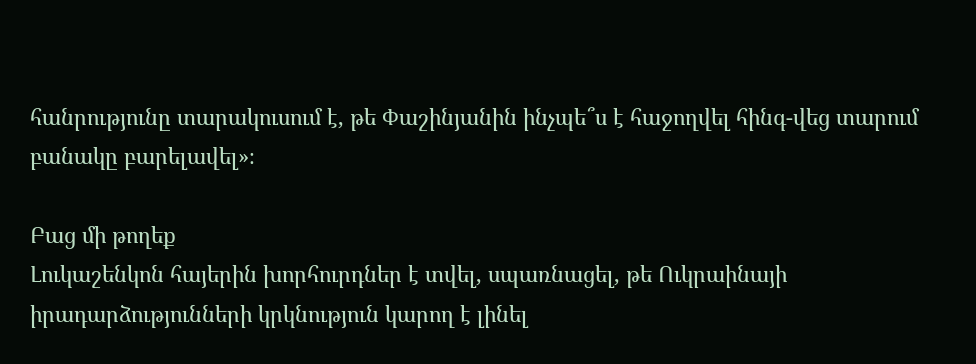հանրությունը տարակուսում է, թե Փաշինյանին ինչպե՞ս է հաջողվել հինգ-վեց տարում բանակը բարելավել»։

Բաց մի թողեք
Լուկաշենկոն հայերին խորհուրդներ է տվել, սպառնացել, թե Ուկրաինայի իրադարձությունների կրկնություն կարող է լինել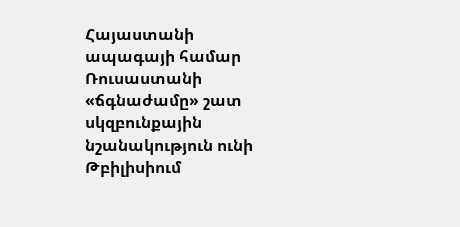Հայաստանի ապագայի համար Ռուսաստանի «ճգնաժամը» շատ սկզբունքային նշանակություն ունի
Թբիլիսիում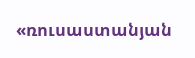«ռուսաստանյան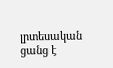լրտեսական ցանց է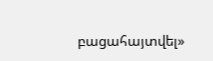բացահայտվել»